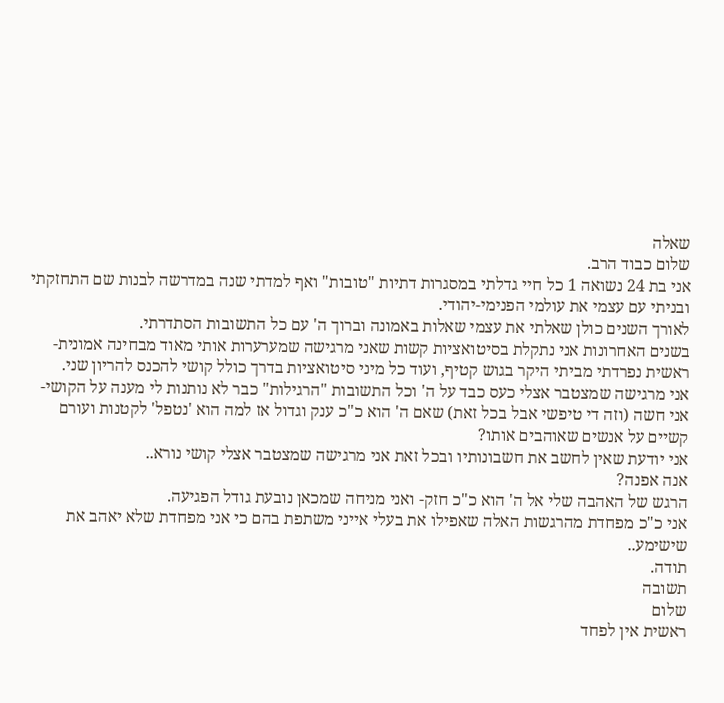שאלה
שלום כבוד הרב.
אני בת 24 נשואה 1 כל חיי גדלתי במסגרות דתיות "טובות" ואף למדתי שנה במדרשה לבנות שם התחזקתי ובניתי עם עצמי את עולמי הפנימי-יהודי.
לאורך השנים כולן שאלתי את עצמי שאלות באמונה וברוך ה' עם כל התשובות הסתדרתי.
בשנים האחרונות אני נתקלת בסיטואציות קשות שאני מרגישה שמערערות אותי מאוד מבחינה אמונית- ראשית נפרדתי מביתי היקר בגוש קטיף, ועוד כל מיני סיטואציות בדרך כולל קושי להכנס להריון שני.
אני מרגישה שמצטבר אצלי כעס כבד על ה' וכל התשובות "הרגילות" כבר לא נותנות לי מענה על הקושי- אני חשה (וזה די טיפשי אבל בכל זאת) שאם ה' הוא כ"כ ענק וגדול אז למה הוא 'נטפל' לקטנות ועורם קשיים על אנשים שאוהבים אותו?
אני יודעת שאין לחשב את חשבונותיו ובכל זאת אני מרגישה שמצטבר אצלי קושי נורא..
אנה אפנה?
הרגש של האהבה שלי אל ה' הוא כ"כ חזק- ואני מניחה שמכאן נובעת גודל הפגיעה.
אני כ"כ מפחדת מהרגשות האלה שאפילו את בעלי אייני משתפת בהם כי אני מפחדת שלא יאהב את שישימע..
תודה.
תשובה
שלום
ראשית אין לפחד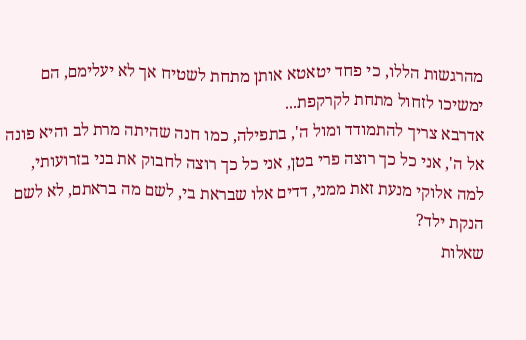מהרגשות הללו, כי פחד יטאטא אותן מתחת לשטיח אך לא יעלימם, הם ימשיכו לזחול מתחת לקרקפת...
אדרבא צריך להתמודד ומול ה', בתפילה, כמו חנה שהיתה מרת לב והיא פונה אל ה', אני כל כך רוצה פרי בטן, אני כל כך רוצה לחבוק את בני בזרועותי, למה אלוקי מנעת זאת ממני, דדים אלו שבראת בי, לשם מה בראתם, לא לשם הנקת ילד?
שאלות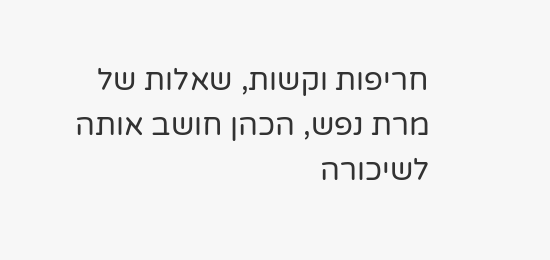חריפות וקשות, שאלות של מרת נפש, הכהן חושב אותה לשיכורה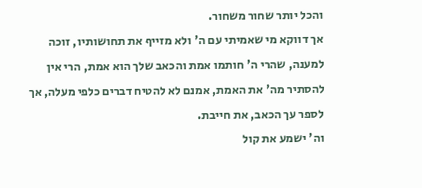והכל יותר שחור משחור.
אך דווקא מי שאמיתי עם ה' ולא מזייף את תחושותיו, זוכה למענה, שהרי ה' חותמו אמת והכאב שלך הוא אמת, הרי אין להסתיר מה' את האמת, אמנם לא להטיח דברים כלפי מעלה, אך לספר עך הכאב, את חייבת.
וה' ישמע את קול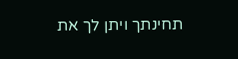תחינתך ויתן לך את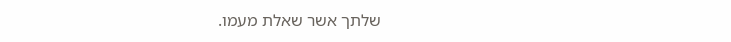שלתך אשר שאלת מעמו.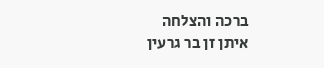ברכה והצלחה
איתן זן בר גרעין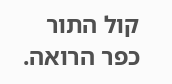קול התור כפר הרואה.